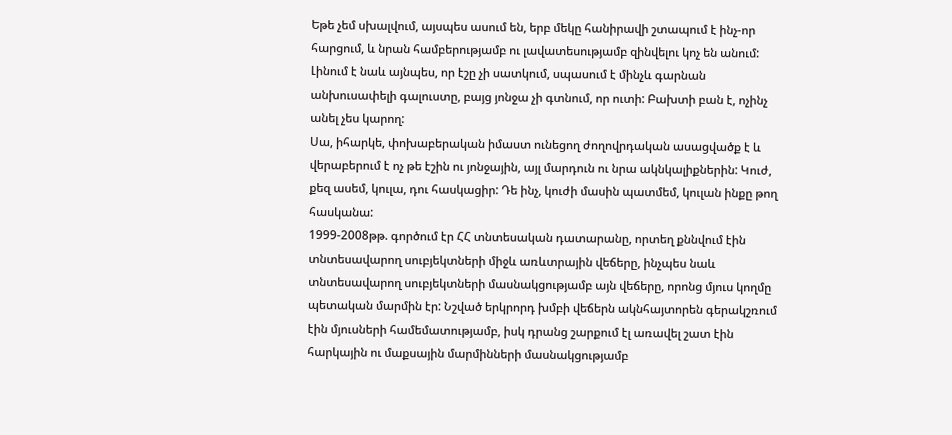Եթե չեմ սխալվում, այսպես ասում են, երբ մեկը հանիրավի շտապում է ինչ-որ հարցում, և նրան համբերությամբ ու լավատեսությամբ զինվելու կոչ են անում:
Լինում է նաև այնպես, որ էշը չի սատկում, սպասում է մինչև գարնան անխուսափելի գալուստը, բայց յոնջա չի գտնում, որ ուտի: Բախտի բան է, ոչինչ անել չես կարող:
Սա, իհարկե, փոխաբերական իմաստ ունեցող ժողովրդական ասացվածք է և վերաբերում է ոչ թե էշին ու յոնջային, այլ մարդուն ու նրա ակնկալիքներին: Կուժ, քեզ ասեմ, կուլա, դու հասկացիր: Դե ինչ, կուժի մասին պատմեմ, կուլան ինքը թող հասկանա:
1999-2008թթ. գործում էր ՀՀ տնտեսական դատարանը, որտեղ քննվում էին տնտեսավարող սուբյեկտների միջև առևտրային վեճերը, ինչպես նաև տնտեսավարող սուբյեկտների մասնակցությամբ այն վեճերը, որոնց մյուս կողմը պետական մարմին էր: Նշված երկրորդ խմբի վեճերն ակնհայտորեն գերակշռում էին մյուսների համեմատությամբ, իսկ դրանց շարքում էլ առավել շատ էին հարկային ու մաքսային մարմինների մասնակցությամբ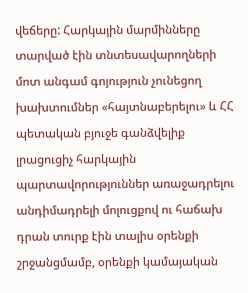վեճերը: Հարկային մարմինները տարված էին տնտեսավարողների մոտ անգամ գոյություն չունեցող խախտումներ «հայտնաբերելու» և ՀՀ պետական բյուջե գանձվելիք լրացուցիչ հարկային պարտավորություններ առաջադրելու անդիմադրելի մոլուցքով ու հաճախ դրան տուրք էին տալիս օրենքի շրջանցմամբ, օրենքի կամայական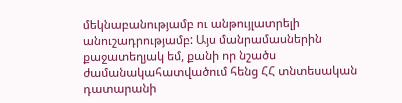մեկնաբանությամբ ու անթույլատրելի անուշադրությամբ: Այս մանրամասներին քաջատեղյակ եմ, քանի որ նշածս ժամանակահատվածում հենց ՀՀ տնտեսական դատարանի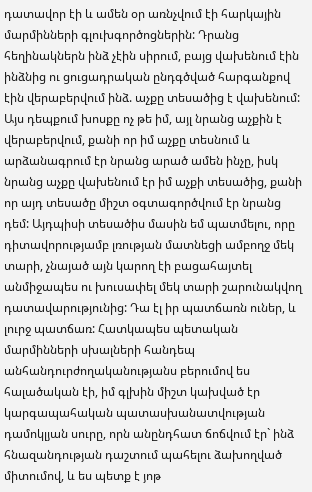դատավոր էի և ամեն օր առնչվում էի հարկային մարմինների գլուխգործոցներին: Դրանց հեղինակներն ինձ չէին սիրում, բայց վախենում էին ինձնից ու ցուցադրական ընդգծված հարգանքով էին վերաբերվում ինձ. աչքը տեսածից է վախենում: Այս դեպքում խոսքը ոչ թե իմ, այլ նրանց աչքին է վերաբերվում, քանի որ իմ աչքը տեսնում և արձանագրում էր նրանց արած ամեն ինչը, իսկ նրանց աչքը վախենում էր իմ աչքի տեսածից, քանի որ այդ տեսածը միշտ օգտագործվում էր նրանց դեմ: Այդպիսի տեսածիս մասին եմ պատմելու, որը դիտավորությամբ լռության մատնեցի ամբողջ մեկ տարի, չնայած այն կարող էի բացահայտել անմիջապես ու խուսափել մեկ տարի շարունակվող դատավարությունից: Դա էլ իր պատճառն ուներ, և լուրջ պատճառ: Հատկապես պետական մարմինների սխալների հանդեպ անհանդուրժողականությանս բերումով ես հալածական էի, իմ գլխին միշտ կախված էր կարգապահական պատասխանատվության դամոկլյան սուրը, որն անընդհատ ճոճվում էր` ինձ հնազանդության դաշտում պահելու ձախողված միտումով, և ես պետք է յոթ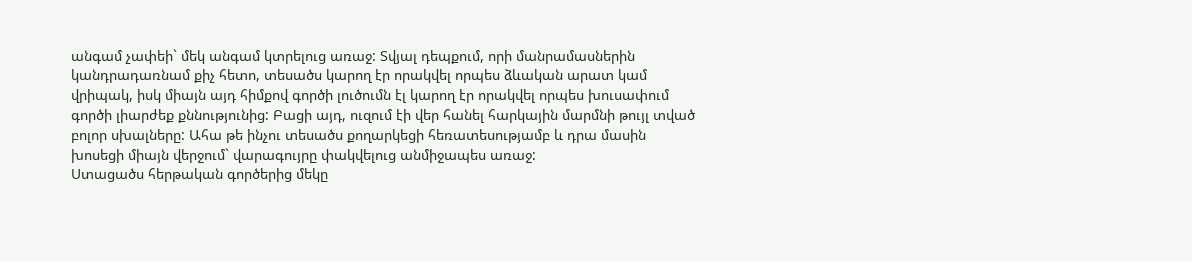անգամ չափեի` մեկ անգամ կտրելուց առաջ: Տվյալ դեպքում, որի մանրամասներին կանդրադառնամ քիչ հետո, տեսածս կարող էր որակվել որպես ձևական արատ կամ վրիպակ, իսկ միայն այդ հիմքով գործի լուծումն էլ կարող էր որակվել որպես խուսափում գործի լիարժեք քննությունից: Բացի այդ, ուզում էի վեր հանել հարկային մարմնի թույլ տված բոլոր սխալները: Ահա թե ինչու տեսածս քողարկեցի հեռատեսությամբ և դրա մասին խոսեցի միայն վերջում` վարագույրը փակվելուց անմիջապես առաջ:
Ստացածս հերթական գործերից մեկը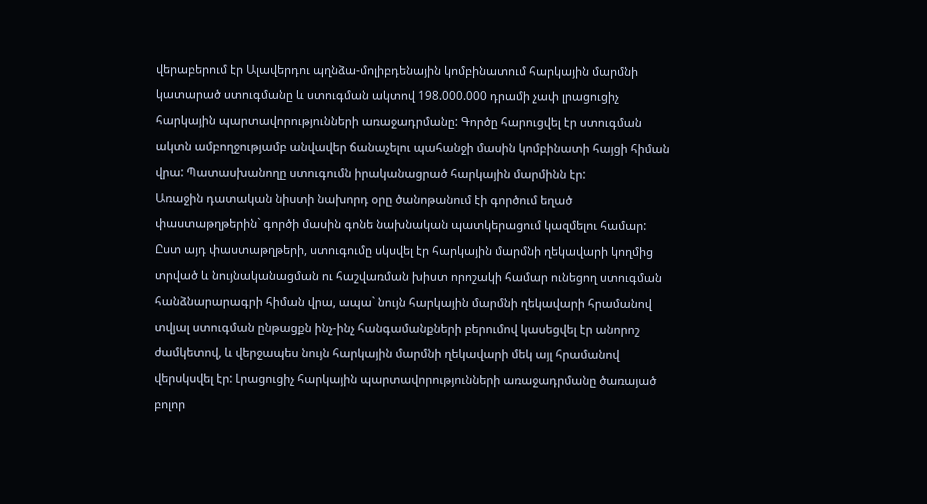վերաբերում էր Ալավերդու պղնձա-մոլիբդենային կոմբինատում հարկային մարմնի կատարած ստուգմանը և ստուգման ակտով 198.000.000 դրամի չափ լրացուցիչ հարկային պարտավորությունների առաջադրմանը: Գործը հարուցվել էր ստուգման ակտն ամբողջությամբ անվավեր ճանաչելու պահանջի մասին կոմբինատի հայցի հիման վրա: Պատասխանողը ստուգումն իրականացրած հարկային մարմինն էր:
Առաջին դատական նիստի նախորդ օրը ծանոթանում էի գործում եղած փաստաթղթերին` գործի մասին գոնե նախնական պատկերացում կազմելու համար: Ըստ այդ փաստաթղթերի, ստուգումը սկսվել էր հարկային մարմնի ղեկավարի կողմից տրված և նույնականացման ու հաշվառման խիստ որոշակի համար ունեցող ստուգման հանձնարարագրի հիման վրա, ապա` նույն հարկային մարմնի ղեկավարի հրամանով տվյալ ստուգման ընթացքն ինչ-ինչ հանգամանքների բերումով կասեցվել էր անորոշ ժամկետով, և վերջապես նույն հարկային մարմնի ղեկավարի մեկ այլ հրամանով վերսկսվել էր: Լրացուցիչ հարկային պարտավորությունների առաջադրմանը ծառայած բոլոր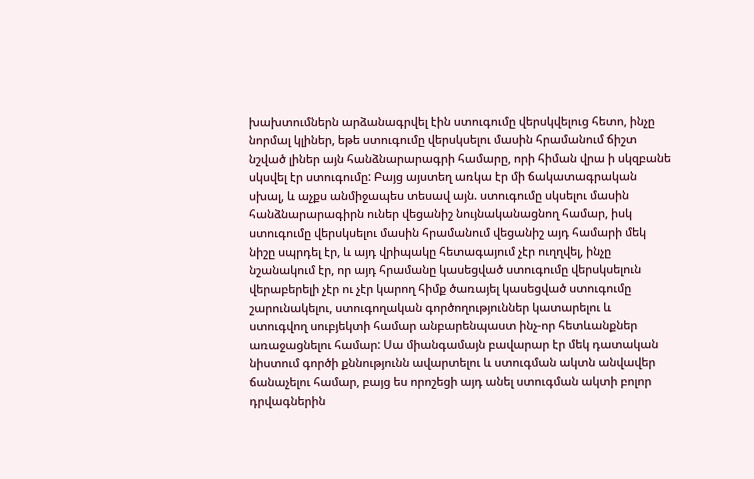խախտումներն արձանագրվել էին ստուգումը վերսկվելուց հետո, ինչը նորմալ կլիներ, եթե ստուգումը վերսկսելու մասին հրամանում ճիշտ նշված լիներ այն հանձնարարագրի համարը, որի հիման վրա ի սկզբանե սկսվել էր ստուգումը: Բայց այստեղ առկա էր մի ճակատագրական սխալ, և աչքս անմիջապես տեսավ այն. ստուգումը սկսելու մասին հանձնարարագիրն ուներ վեցանիշ նույնականացնող համար, իսկ ստուգումը վերսկսելու մասին հրամանում վեցանիշ այդ համարի մեկ նիշը սպրդել էր, և այդ վրիպակը հետագայում չէր ուղղվել, ինչը նշանակում էր, որ այդ հրամանը կասեցված ստուգումը վերսկսելուն վերաբերելի չէր ու չէր կարող հիմք ծառայել կասեցված ստուգումը շարունակելու, ստուգողական գործողություններ կատարելու և ստուգվող սուբյեկտի համար անբարենպաստ ինչ-որ հետևանքներ առաջացնելու համար: Սա միանգամայն բավարար էր մեկ դատական նիստում գործի քննությունն ավարտելու և ստուգման ակտն անվավեր ճանաչելու համար, բայց ես որոշեցի այդ անել ստուգման ակտի բոլոր դրվագներին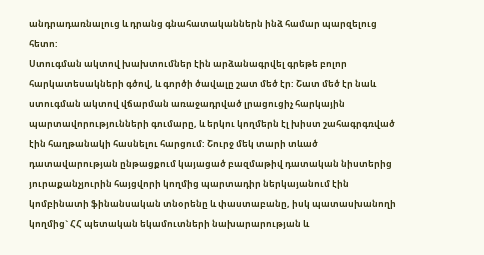անդրադառնալուց և դրանց գնահատականներն ինձ համար պարզելուց հետո:
Ստուգման ակտով խախտումներ էին արձանագրվել գրեթե բոլոր հարկատեսակների գծով, և գործի ծավալը շատ մեծ էր: Շատ մեծ էր նաև ստուգման ակտով վճարման առաջադրված լրացուցիչ հարկային պարտավորությունների գումարը, և երկու կողմերն էլ խիստ շահագրգռված էին հաղթանակի հասնելու հարցում: Շուրջ մեկ տարի տևած դատավարության ընթացքում կայացած բազմաթիվ դատական նիստերից յուրաքանչյուրին հայցվորի կողմից պարտադիր ներկայանում էին կոմբինատի ֆինանսական տնօրենը և փաստաբանը, իսկ պատասխանողի կողմից` ՀՀ պետական եկամուտների նախարարության և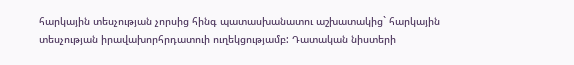հարկային տեսչության չորսից հինգ պատասխանատու աշխատակից` հարկային տեսչության իրավախորհրդատուի ուղեկցությամբ: Դատական նիստերի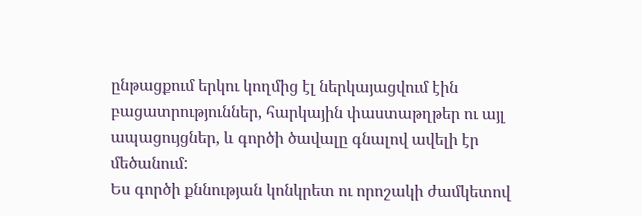ընթացքում երկու կողմից էլ ներկայացվում էին բացատրություններ, հարկային փաստաթղթեր ու այլ ապացույցներ, և գործի ծավալը գնալով ավելի էր մեծանում:
Ես գործի քննության կոնկրետ ու որոշակի ժամկետով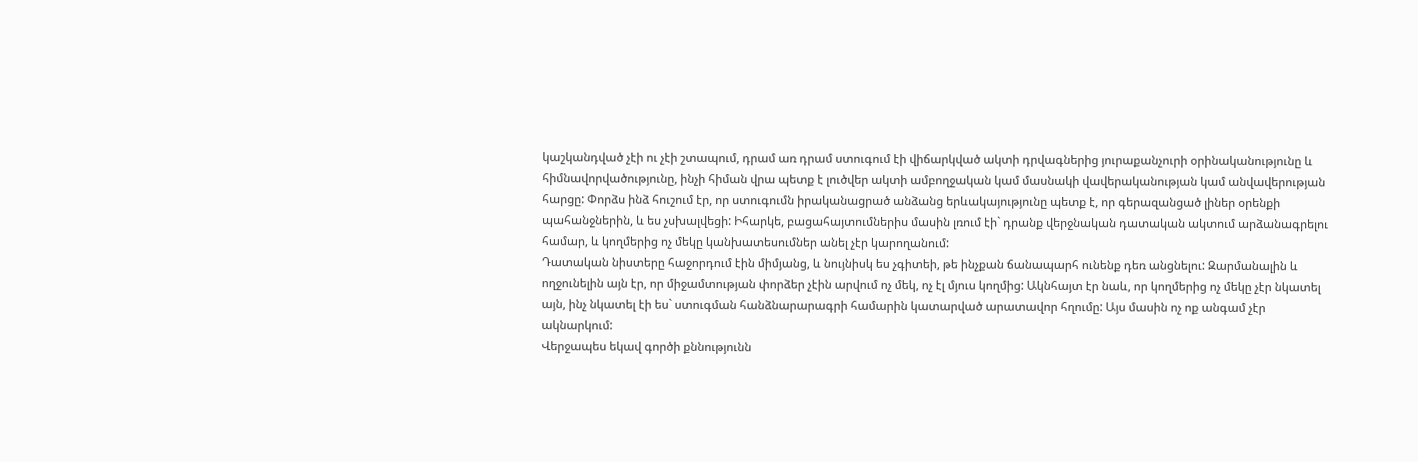կաշկանդված չէի ու չէի շտապում, դրամ առ դրամ ստուգում էի վիճարկված ակտի դրվագներից յուրաքանչուրի օրինականությունը և հիմնավորվածությունը, ինչի հիման վրա պետք է լուծվեր ակտի ամբողջական կամ մասնակի վավերականության կամ անվավերության հարցը: Փորձս ինձ հուշում էր, որ ստուգումն իրականացրած անձանց երևակայությունը պետք է, որ գերազանցած լիներ օրենքի պահանջներին, և ես չսխալվեցի: Իհարկե, բացահայտումներիս մասին լռում էի` դրանք վերջնական դատական ակտում արձանագրելու համար, և կողմերից ոչ մեկը կանխատեսումներ անել չէր կարողանում:
Դատական նիստերը հաջորդում էին միմյանց, և նույնիսկ ես չգիտեի, թե ինչքան ճանապարհ ունենք դեռ անցնելու: Զարմանալին և ողջունելին այն էր, որ միջամտության փորձեր չէին արվում ոչ մեկ, ոչ էլ մյուս կողմից: Ակնհայտ էր նաև, որ կողմերից ոչ մեկը չէր նկատել այն, ինչ նկատել էի ես` ստուգման հանձնարարագրի համարին կատարված արատավոր հղումը: Այս մասին ոչ ոք անգամ չէր ակնարկում:
Վերջապես եկավ գործի քննությունն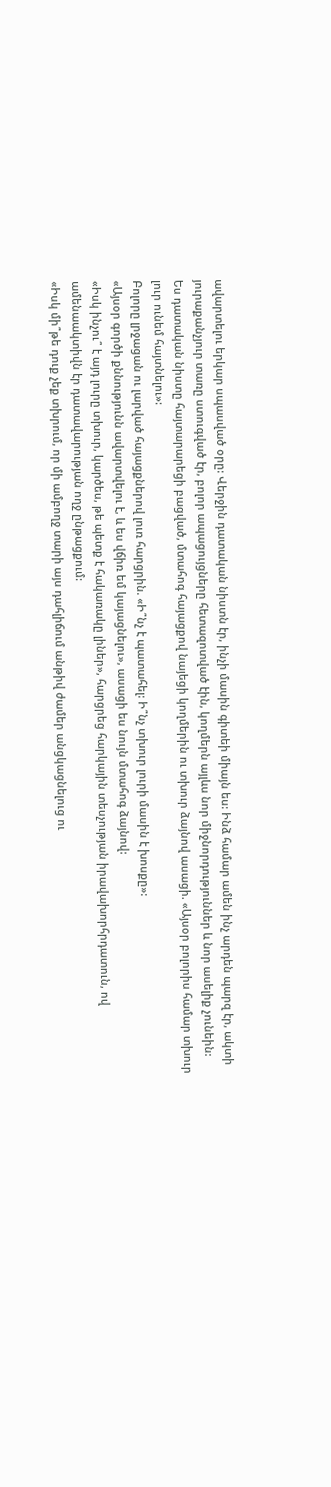ավարտելու երկար սպասված օրը: Վերջին դատական նիստն էր, ինչի մասին գիտեի միայն ես: Ինձ համար ամեն ինչ արդեն պարզ էր, ակտի յուրաքանչյուր տառը ստուգված էր, բոլոր ապացույցները հետազոտված էին, կողմերն այլևս նոր միջնորդություններ և նոր ասելիք չունեին:
Ես դատական նիստը հայտարարեցի բացված, մտահոգ հայացքով նայեցի կողմերին ու տխուր ձայնով ասացի. «Այսօր բոլորիս համար տխուր լուր ունեմ հայտնելու»:
Բոլորը լրջացան ու լարված հայացքներով լուռ հարցրին. «Ի՞նչ է պատահել: Ի՞նչ տխուր լուրի մասին է խոսքը»:
«Այսօր գործի քննությունն ավարտվելու է, և ես վճիռ եմ կայացնելու», ասացի ես նույն մտահոգ ձայնով:
«Իսկ ինչու՞ է այդ լուրը տխուր, կարծես, թե պետք է հակառակը լիներ», հարցրեց հարկային տեսչության իրավախորհրդատուն, ով ամենաակտիվն էր դատավարության ողջ ընթացքում:
«Իսկ մի՞թե դուք չեք տխրում, որ մի ամբողջ տարի այս դահլիճում անթիվ ժամեր անցկացնելուց ու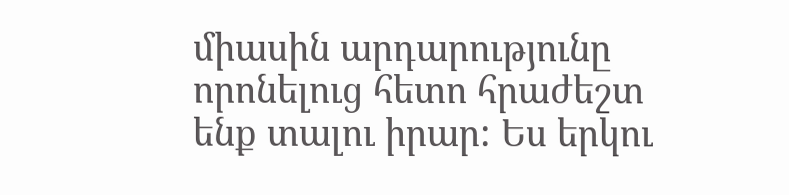միասին արդարությունը որոնելուց հետո հրաժեշտ ենք տալու իրար: Ես երկու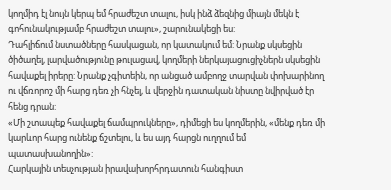կողմիդ էլ նույն կերպ եմ հրաժեշտ տալու, իսկ ինձ ձեզնից միայն մեկն է գոհունակությամբ հրաժեշտ տալու», շարունակեցի ես:
Դահլիճում նստածները հասկացան, որ կատակում եմ: Նրանք սկսեցին ծիծաղել, լարվածությունը թուլացավ, կողմերի ներկայացուցիչներն սկսեցին հավաքել իրերը: Նրանք չգիտեին, որ անցած ամբողջ տարվան փոխարինող ու վճռորոշ մի հարց դեռ չի հնչել, և վերջին դատական նիստը նվիրված էր հենց դրան:
«Մի շտապեք հավաքել ճամպրուկները», դիմեցի ես կողմերին, «մենք դեռ մի կարևոր հարց ունենք ճշտելու, և ես այդ հարցն ուղղում եմ պատասխանողին»:
Հարկային տեսչության իրավախորհրդատուն հանգիստ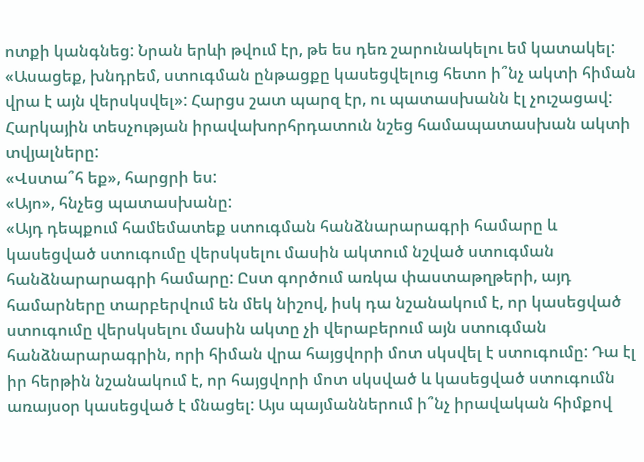ոտքի կանգնեց: Նրան երևի թվում էր, թե ես դեռ շարունակելու եմ կատակել:
«Ասացեք, խնդրեմ, ստուգման ընթացքը կասեցվելուց հետո ի՞նչ ակտի հիման վրա է այն վերսկսվել»: Հարցս շատ պարզ էր, ու պատասխանն էլ չուշացավ: Հարկային տեսչության իրավախորհրդատուն նշեց համապատասխան ակտի տվյալները:
«Վստա՞հ եք», հարցրի ես:
«Այո», հնչեց պատասխանը:
«Այդ դեպքում համեմատեք ստուգման հանձնարարագրի համարը և կասեցված ստուգումը վերսկսելու մասին ակտում նշված ստուգման հանձնարարագրի համարը: Ըստ գործում առկա փաստաթղթերի, այդ համարները տարբերվում են մեկ նիշով, իսկ դա նշանակում է, որ կասեցված ստուգումը վերսկսելու մասին ակտը չի վերաբերում այն ստուգման հանձնարարագրին, որի հիման վրա հայցվորի մոտ սկսվել է ստուգումը: Դա էլ իր հերթին նշանակում է, որ հայցվորի մոտ սկսված և կասեցված ստուգումն առայսօր կասեցված է մնացել: Այս պայմաններում ի՞նչ իրավական հիմքով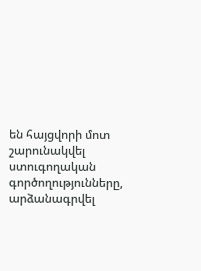են հայցվորի մոտ շարունակվել ստուգողական գործողությունները, արձանագրվել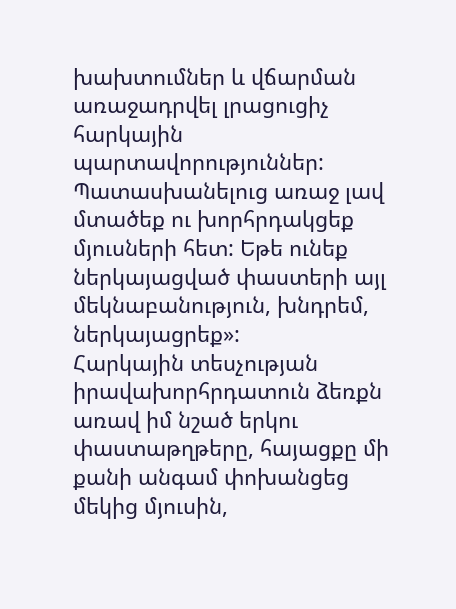խախտումներ և վճարման առաջադրվել լրացուցիչ հարկային պարտավորություններ: Պատասխանելուց առաջ լավ մտածեք ու խորհրդակցեք մյուսների հետ: Եթե ունեք ներկայացված փաստերի այլ մեկնաբանություն, խնդրեմ, ներկայացրեք»:
Հարկային տեսչության իրավախորհրդատուն ձեռքն առավ իմ նշած երկու փաստաթղթերը, հայացքը մի քանի անգամ փոխանցեց մեկից մյուսին,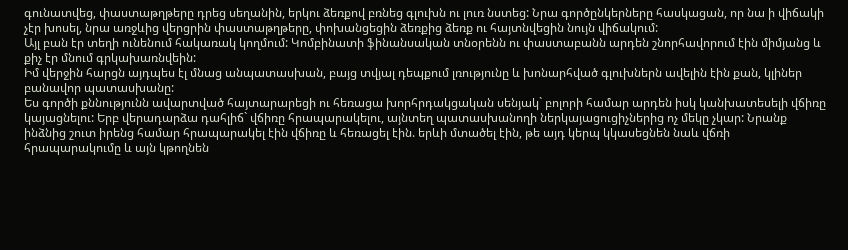գունատվեց, փաստաթղթերը դրեց սեղանին, երկու ձեռքով բռնեց գլուխն ու լուռ նստեց: Նրա գործընկերները հասկացան, որ նա ի վիճակի չէր խոսել, նրա առջևից վերցրին փաստաթղթերը, փոխանցեցին ձեռքից ձեռք ու հայտնվեցին նույն վիճակում:
Այլ բան էր տեղի ունենում հակառակ կողմում: Կոմբինատի ֆինանսական տնօրենն ու փաստաբանն արդեն շնորհավորում էին միմյանց և քիչ էր մնում գրկախառնվեին:
Իմ վերջին հարցն այդպես էլ մնաց անպատասխան, բայց տվյալ դեպքում լռությունը և խոնարհված գլուխներն ավելին էին քան, կլիներ բանավոր պատասխանը:
Ես գործի քննությունն ավարտված հայտարարեցի ու հեռացա խորհրդակցական սենյակ` բոլորի համար արդեն իսկ կանխատեսելի վճիռը կայացնելու: Երբ վերադարձա դահլիճ` վճիռը հրապարակելու, այնտեղ պատասխանողի ներկայացուցիչներից ոչ մեկը չկար: Նրանք ինձնից շուտ իրենց համար հրապարակել էին վճիռը և հեռացել էին. երևի մտածել էին, թե այդ կերպ կկասեցնեն նաև վճռի հրապարակումը և այն կթողնեն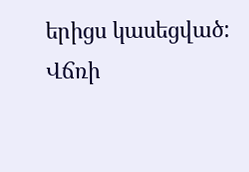երիցս կասեցված:
Վճռի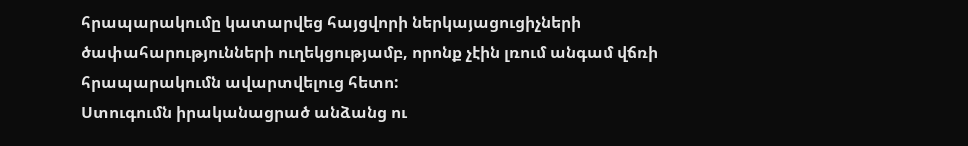հրապարակումը կատարվեց հայցվորի ներկայացուցիչների ծափահարությունների ուղեկցությամբ, որոնք չէին լռում անգամ վճռի հրապարակումն ավարտվելուց հետո:
Ստուգումն իրականացրած անձանց ու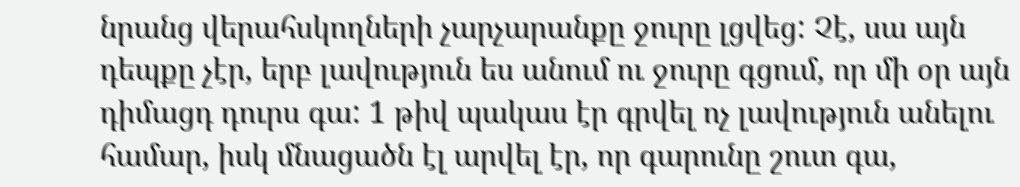նրանց վերահսկողների չարչարանքը ջուրը լցվեց: Չէ, սա այն դեպքը չէր, երբ լավություն ես անում ու ջուրը գցում, որ մի օր այն դիմացդ դուրս գա: 1 թիվ պակաս էր գրվել ոչ լավություն անելու համար, իսկ մնացածն էլ արվել էր, որ գարունը շուտ գա,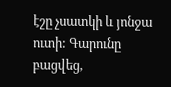էշը չսատկի և յոնջա ուտի: Գարունը բացվեց,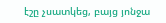էշը չսատկեց, բայց յոնջա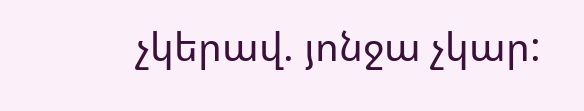չկերավ. յոնջա չկար: